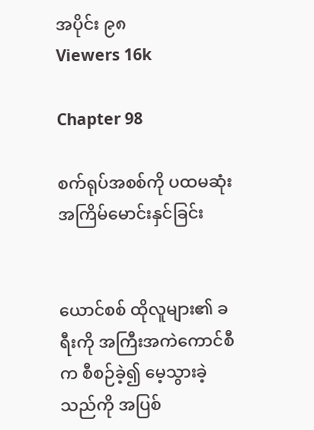အပိုင်း ၉၈
Viewers 16k

Chapter 98

စက်ရုပ်အစစ်ကို ပထမဆုံးအကြိမ်မောင်းနှင်ခြင်း


ယောင်စစ် ထိုလူများ၏ ခရီးကို အကြီးအကဲကောင်စီက စီစဉ်ခဲ့၍ မေ့သွားခဲ့သည်ကို အပြစ်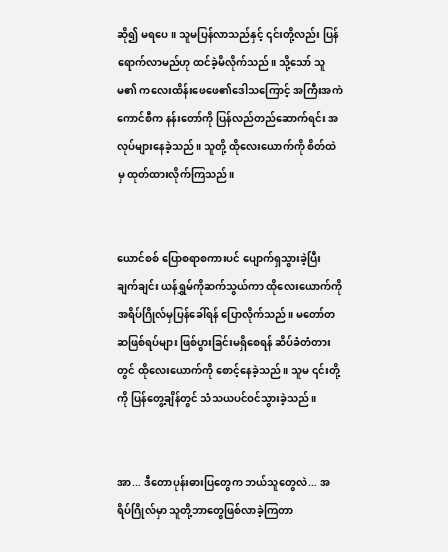ဆို၍ မရပေ။ သူမပြန်လာသည်နှင့် ၎င်းတို့လည်း ပြန်ရောက်လာမည်ဟု ထင်ခဲ့မိလိုက်သည်။ သို့သော် သူမ၏ ကလေးထိန်းဖေဖေ၏ဒေါသကြောင့် အကြီးအကဲကောင်စီက နန်းတော်ကို ပြန်လည်တည်ဆောက်ရင်း အလုပ်များနေခဲ့သည်။ သူတို့ ထိုလေးယောက်ကို စိတ်ထဲမှ ထုတ်ထားလိုက်ကြသည်။


ယောင်စစ် ပြောစရာစကားပင် ပျောက်ရှသွားခဲ့ပြီး ချက်ချင်း ယန်ရွှမ်ကိုဆက်သွယ်ကာ ထိုလေးယောက်ကို အရိပ်ဂြိုလ်မှပြန်ခေါ်ရန် ပြောလိုက်သည်။ မတော်တဆဖြစ်ရပ်များ ဖြစ်ပွားခြင်းမရှိစေရန် ဆိပ်ခံတံတားတွင် ထိုလေးယောက်ကို စောင့်နေခဲ့သည်။ သူမ ၎င်းတို့ကို ပြန်တွေ့ချိန်တွင် သံသယပင်ဝင်သွားခဲ့သည်။


အာ... ဒီတောပုန်းဓားပြတွေက ဘယ်သူတွေလဲ... အရိပ်ဂြိုလ်မှာ သူတို့ဘာတွေဖြစ်လာခဲ့ကြတာ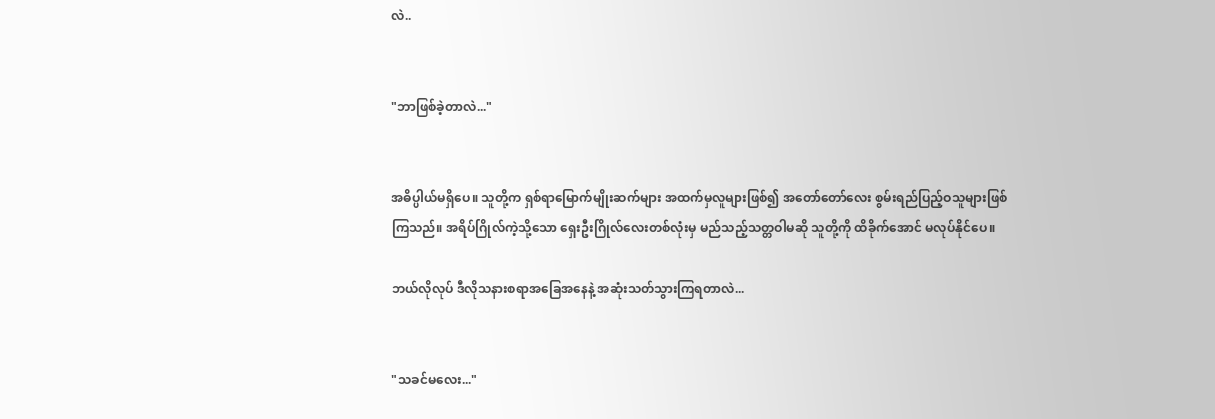လဲ..


"ဘာဖြစ်ခဲ့တာလဲ..."


အဓိပ္ပါယ်မရှိပေ။ သူတို့က ရှစ်ရာမြောက်မျိုးဆက်များ အထက်မှလူများဖြစ်၍ အတော်တော်လေး စွမ်းရည်ပြည့်ဝသူများဖြစ်ကြသည်။ အရိပ်ဂြိုလ်ကဲ့သို့သော ရှေးဦးဂြိုလ်လေးတစ်လုံးမှ မည်သည့်သတ္တဝါမဆို သူတို့ကို ထိခိုက်အောင် မလုပ်နိုင်ပေ။

ဘယ်လိုလုပ် ဒီလိုသနားစရာအခြေအနေနဲ့ အဆုံးသတ်သွားကြရတာလဲ...


"သခင်မလေး..."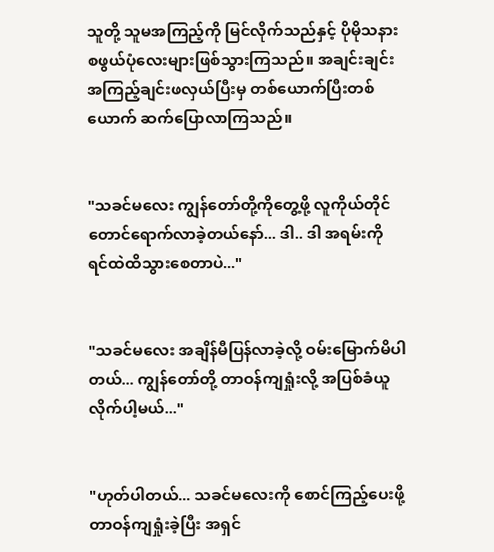သူတို့ သူမအကြည့်ကို မြင်လိုက်သည်နှင့် ပိုမိုသနားစဖွယ်ပုံလေးများဖြစ်သွားကြသည်။ အချင်းချင်းအကြည့်ချင်းဖလှယ်ပြီးမှ တစ်ယောက်ပြီးတစ်ယောက် ဆက်ပြောလာကြသည်။


"သခင်မလေး ကျွန်တော်တို့ကိုတွေ့ဖို့ လူကိုယ်တိုင်တောင်ရောက်လာခဲ့တယ်နော်... ဒါ.. ဒါ အရမ်းကို ရင်ထဲထိသွားစေတာပဲ..."


"သခင်မလေး အချိန်မီပြန်လာခဲ့လို့ ဝမ်းမြောက်မိပါတယ်... ကျွန်တော်တို့ တာဝန်ကျရှုံးလို့ အပြစ်ခံယူလိုက်ပါ့မယ်..."


"ဟုတ်ပါတယ်... သခင်မလေးကို စောင်ကြည့်ပေးဖို့ တာဝန်ကျရှုံးခဲ့ပြီး အရှင်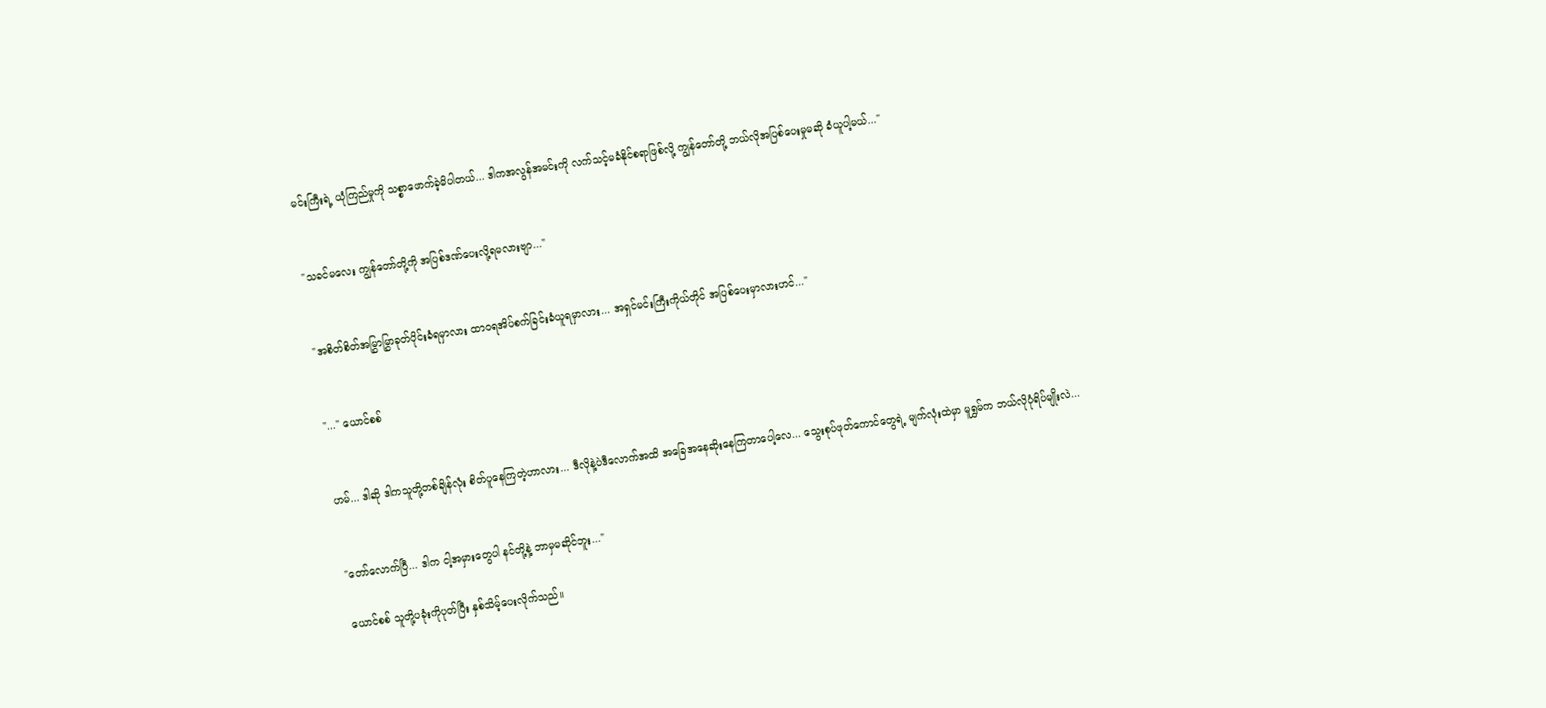မင်းကြီးရဲ့ ယုံကြည်မှုကို သစ္စာဖောက်ခဲ့မိပါတယ်... ဒါကအလွန်အမင်းကို လက်သင့်မခံနိုင်စရာဖြစ်လို့ ကျွန်တော်တို့ ဘယ်လိုအပြစ်ပေးမှုမဆို ခံယူပါ့မယ်..."


"သခင်မလေး ကျွန်တော်တို့ကို အပြစ်ဒဏ်ပေးလို့ရမလားဗျာ..."


"အစိတ်စိတ်အမြွှာမြွှာခုတ်ပိုင်းခံရမှာလား ထာဝရအိပ်စက်ခြင်းခံယူရမှာလား... အရှင်မင်းကြီးကိုယ်တိုင် အပြစ်ပေးမှာလားဟင်..."


"..." ယောင်စစ်


ဟမ်... ဒါဆို ဒါကသူတို့တစ်ချိန်လုံး စိတ်ပူနေကြတဲ့ဟာလား... ဒီလိုနဲ့ပဲဒီလောက်အထိ အခြေအနေဆိုးနေကြတာပေါ့လေ... သွေးစုပ်ဖုတ်ကောင်တွေရဲ့ မျက်လုံးထဲမှာ မူရွှမ်က ဘယ်လိုပုံရိပ်မျိုးလဲ...


"တော်လောက်ပြီ... ဒါက ငါ့အမှားတွေပါ နင်တို့နဲ့ ဘာမှမဆိုင်ဘူး..."

ယောင်စစ် သူတို့ပခုံးကိုပုတ်ပြီး နှစ်သိမ့်ပေးလိုက်သည်။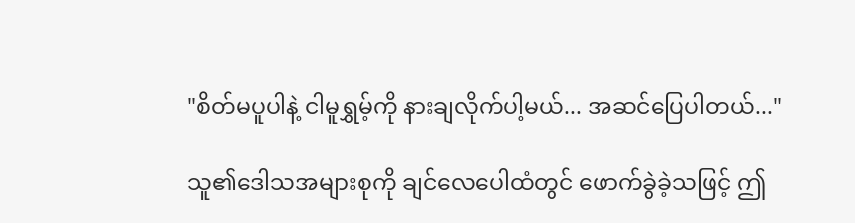"စိတ်မပူပါနဲ့ ငါမူရွှမ့်ကို နားချလိုက်ပါ့မယ်... အဆင်ပြေပါတယ်..."

သူ၏ဒေါသအများစုကို ချင်လေပေါထံတွင် ဖောက်ခွဲခဲ့သဖြင့် ဤ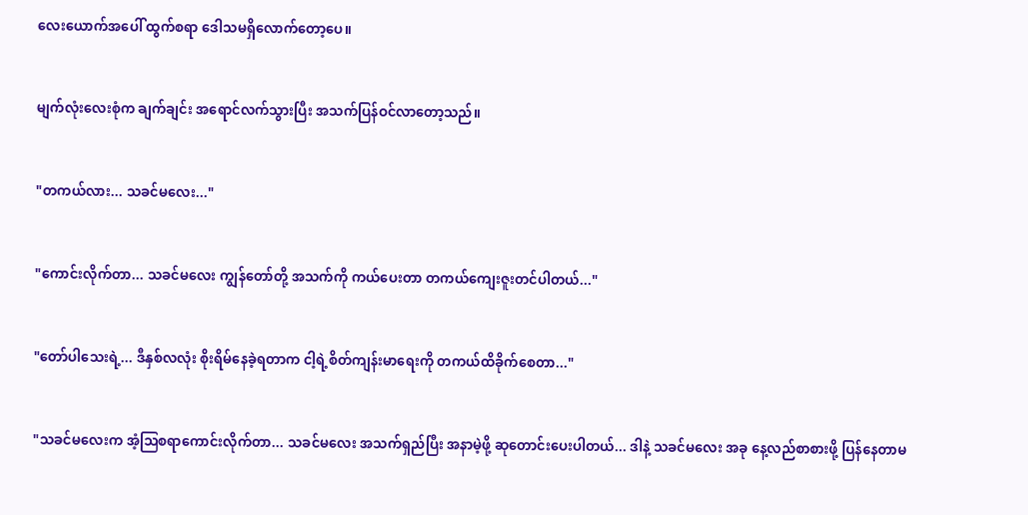လေးယောက်အပေါ် ထွက်စရာ ဒေါသမရှိလောက်တော့ပေ။


မျက်လုံးလေးစုံက ချက်ချင်း အရောင်လက်သွားပြီး အသက်ပြန်ဝင်လာတော့သည်။


"တကယ်လား... သခင်မလေး..."


"ကောင်းလိုက်တာ... သခင်မလေး ကျွန်တော်တို့ အသက်ကို ကယ်ပေးတာ တကယ်ကျေးဇူးတင်ပါတယ်..."


"တော်ပါသေးရဲ့... ဒီနှစ်လလုံး စိုးရိမ်နေခဲ့ရတာက ငါ့ရဲ့စိတ်ကျန်းမာရေးကို တကယ်ထိခိုက်စေတာ..."


"သခင်မလေးက အံ့ဩစရာကောင်းလိုက်တာ... သခင်မလေး အသက်ရှည်ပြီး အနာမဲ့ဖို့ ဆုတောင်းပေးပါတယ်... ဒါနဲ့ သခင်မလေး အခု နေ့လည်စာစားဖို့ ပြန်နေတာမ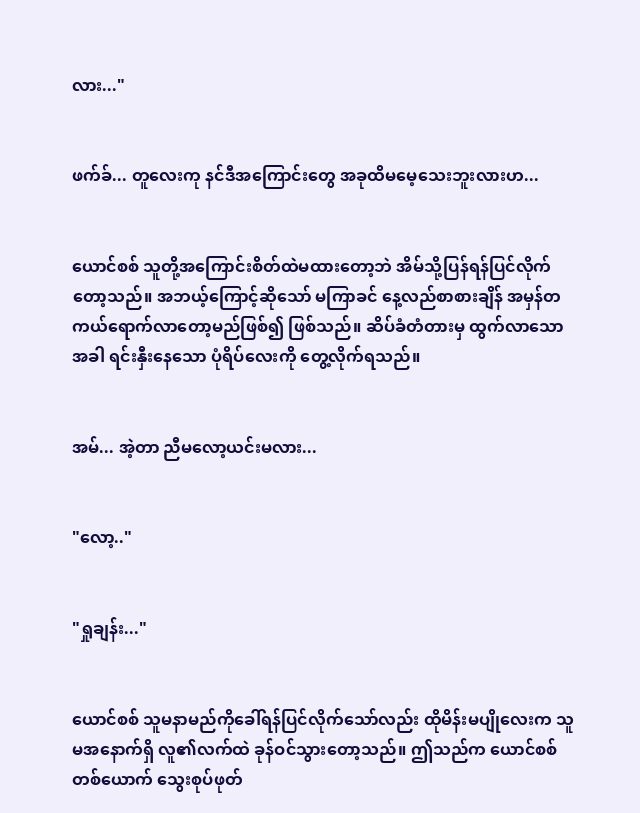လား..."


ဖက်ခ်... တူလေးကု နင်ဒီအကြောင်းတွေ အခုထိမမေ့သေးဘူးလားဟ...


ယောင်စစ် သူတို့အကြောင်းစိတ်ထဲမထားတော့ဘဲ အိမ်သို့ပြန်ရန်ပြင်လိုက်တော့သည်။ အဘယ့်ကြောင့်ဆိုသော် မကြာခင် နေ့လည်စာစားချိန် အမှန်တကယ်ရောက်လာတော့မည်ဖြစ်၍ ဖြစ်သည်။ ဆိပ်ခံတံတားမှ ထွက်လာသောအခါ ရင်းနှီးနေသော ပုံရိပ်လေးကို တွေ့လိုက်ရသည်။


အမ်... အဲ့တာ ညီမလော့ယင်းမလား...


"လော့.."


"ရှုချန်း..."


ယောင်စစ် သူမနာမည်ကိုခေါ်ရန်ပြင်လိုက်သော်လည်း ထိုမိန်းမပျိုလေးက သူမအနောက်ရှိ လူ၏လက်ထဲ ခုန်ဝင်သွားတော့သည်။ ဤသည်က ယောင်စစ်တစ်ယောက် သွေးစုပ်ဖုတ်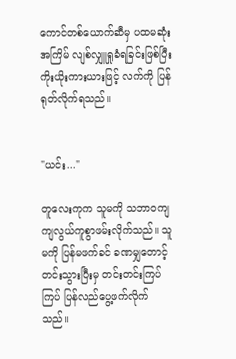ကောင်တစ်ယောက်ဆီမှ ပထမဆုံးအကြိမ် လျစ်လျှူရှုခံရခြင်းဖြစ်ပြီး ကိုးယိုးကားယားဖြင့် လက်ကို ပြန်ရုတ်လိုက်ရသည်။


"ယင်း..."

တူလေးကုက သူမကို သဘာဝကျကျလွယ်ကူစွာဖမ်းလိုက်သည်။ သူမကို ပြန်မဖက်ခင် ခဏမျှတောင့်တင်းသွားပြီးမှ တင်းတင်းကြပ်ကြပ် ပြန်လည်ပွေ့ဖက်လိုက်သည်။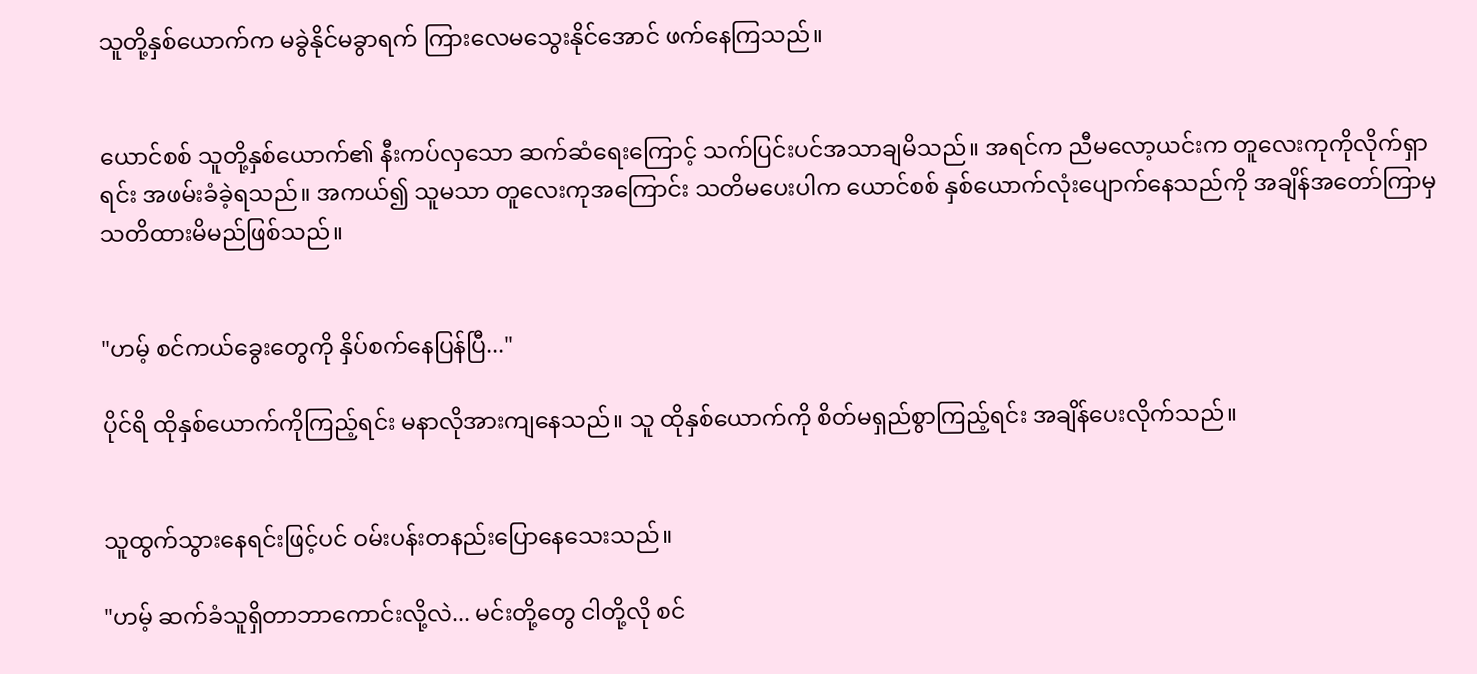သူတို့နှစ်ယောက်က မခွဲနိုင်မခွာရက် ကြားလေမသွေးနိုင်အောင် ဖက်နေကြသည်။


ယောင်စစ် သူတို့နှစ်ယောက်၏ နီးကပ်လှသော ဆက်ဆံရေးကြောင့် သက်ပြင်းပင်အသာချမိသည်။ အရင်က ညီမလော့ယင်းက တူလေးကုကိုလိုက်ရှာရင်း အဖမ်းခံခဲ့ရသည်။ အကယ်၍ သူမသာ တူလေးကုအကြောင်း သတိမပေးပါက ယောင်စစ် နှစ်ယောက်လုံးပျောက်နေသည်ကို အချိန်အတော်ကြာမှ သတိထားမိမည်ဖြစ်သည်။


"ဟမ့် စင်ကယ်ခွေးတွေကို နှိပ်စက်နေပြန်ပြီ..."

ပိုင်ရိ ထိုနှစ်ယောက်ကိုကြည့်ရင်း မနာလိုအားကျနေသည်။ သူ ထိုနှစ်ယောက်ကို စိတ်မရှည်စွာကြည့်ရင်း အချိန်ပေးလိုက်သည်။


သူထွက်သွားနေရင်းဖြင့်ပင် ဝမ်းပန်းတနည်းပြောနေသေးသည်။

"ဟမ့် ဆက်ခံသူရှိတာဘာကောင်းလို့လဲ... မင်းတို့တွေ ငါတို့လို စင်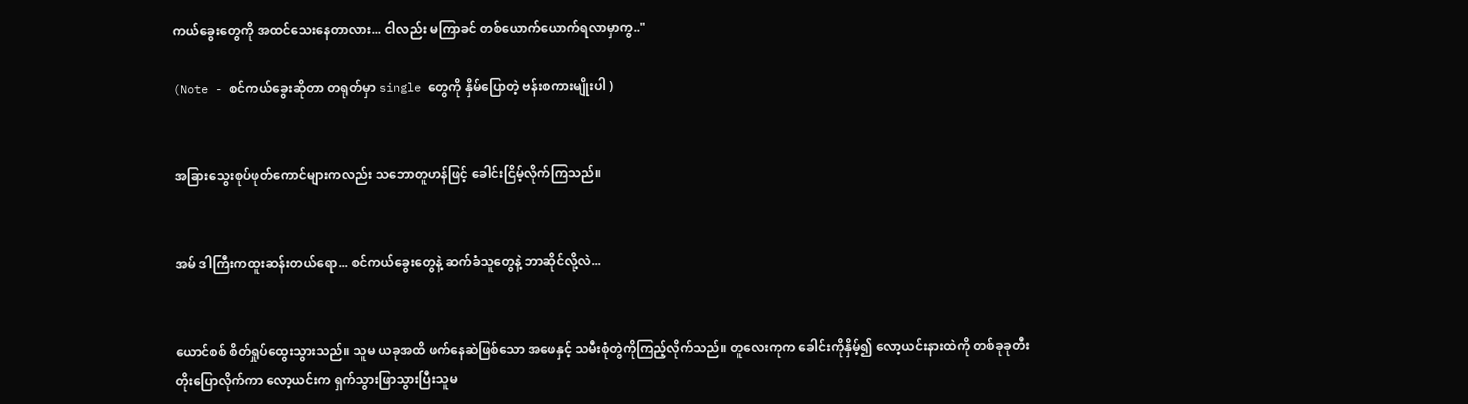ကယ်ခွေးတွေကို အထင်သေးနေတာလား... ငါလည်း မကြာခင် တစ်ယောက်ယောက်ရလာမှာကွ.."

(Note - စင်ကယ်ခွေးဆိုတာ တရုတ်မှာ single တွေကို နှိမ်ပြောတဲ့ ဗန်းစကားမျိုးပါ )


အခြားသွေးစုပ်ဖုတ်ကောင်များကလည်း သဘောတူဟန်ဖြင့် ခေါင်းငြိမ့်လိုက်ကြသည်။


အမ် ဒါကြီးကထူးဆန်းတယ်ရော... စင်ကယ်ခွေးတွေနဲ့ ဆက်ခံသူတွေနဲ့ ဘာဆိုင်လို့လဲ...


ယောင်စစ် စိတ်ရှုပ်ထွေးသွားသည်။ သူမ ယခုအထိ ဖက်နေဆဲဖြစ်သော အဖေနှင့် သမီးစုံတွဲကိုကြည့်လိုက်သည်။ တူလေးကုက ခေါင်းကိုနှိမ့်၍ လော့ယင်းနားထဲကို တစ်ခုခုတီးတိုးပြောလိုက်ကာ လော့ယင်းက ရှက်သွားဖြာသွားပြီးသူမ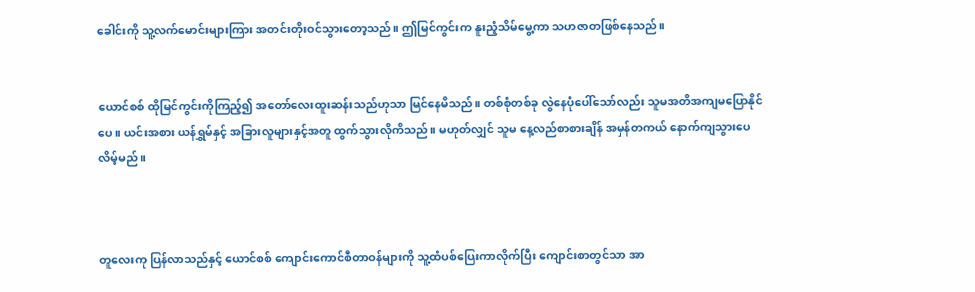ခေါင်းကို သူ့လက်မောင်းများကြား အတင်းတိုးဝင်သွားတော့သည်။ ဤမြင်ကွင်းက နူးညံ့သိမ်မွေ့ကာ သဟဇာတဖြစ်နေသည်။


ယောင်စစ် ထိုမြင်ကွင်းကိုကြည့်၍ အတော်လေးထူးဆန်းသည်ဟုသာ မြင်နေမိသည်။ တစ်စုံတစ်ခု လွဲနေပုံပေါ်သော်လည်း သူမအတိအကျမပြောနိုင်ပေ။ ယင်းအစား ယန်ရွှမ်နှင့် အခြားလူများနှင့်အတူ ထွက်သွားလိုကိသည်။ မဟုတ်လျှင် သူမ နေ့လည်စာစားချိန် အမှန်တကယ် နောက်ကျသွားပေလိမ့်မည်။



တူလေးကု ပြန်လာသည်နှင့် ယောင်စစ် ကျောင်းကောင်စီတာဝန်များကို သူ့ထံပစ်ပြေးကာလိုက်ပြီး ကျောင်းစာတွင်သာ အာ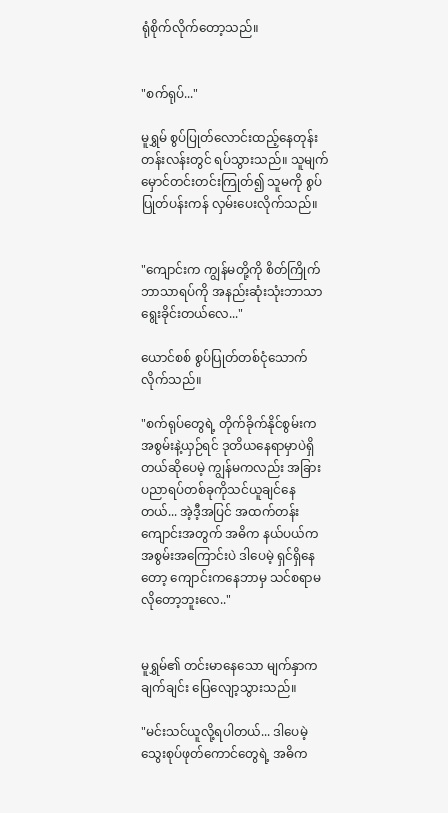ရုံစိုက်လိုက်တော့သည်။


"စက်ရုပ်..."

မူရွှမ် စွပ်ပြုတ်လောင်းထည့်နေတုန်း တန်းလန်းတွင် ရပ်သွားသည်။ သူမျက်မှောင်တင်းတင်းကြုတ်၍ သူမကို စွပ်ပြုတ်ပန်းကန် လှမ်းပေးလိုက်သည်။


"ကျောင်းက ကျွန်မတို့ကို စိတ်ကြိုက်ဘာသာရပ်ကို အနည်းဆုံးသုံးဘာသာရွေးခိုင်းတယ်လေ..."

ယောင်စစ် စွပ်ပြုတ်တစ်ငုံသောက်လိုက်သည်။

"စက်ရုပ်တွေရဲ့ တိုက်ခိုက်နိုင်စွမ်းက အစွမ်းနဲ့ယှဉ်ရင် ဒုတိယနေရာမှာပဲရှိတယ်ဆိုပေမဲ့ ကျွန်မကလည်း အခြား ပညာရပ်တစ်ခုကိုသင်ယူချင်နေတယ်... အဲ့ဒီ့အပြင် အထက်တန်းကျောင်းအတွက် အဓိက နယ်ပယ်က အစွမ်းအကြောင်းပဲ ဒါပေမဲ့ ရှင်ရှိနေတော့ ကျောင်းကနေဘာမှ သင်စရာမလိုတော့ဘူးလေ.."


မူရွှမ်၏ တင်းမာနေသော မျက်နှာက ချက်ချင်း ပြေလျော့သွားသည်။

"မင်းသင်ယူလို့ရပါတယ်... ဒါပေမဲ့ သွေးစုပ်ဖုတ်ကောင်တွေရဲ့ အဓိက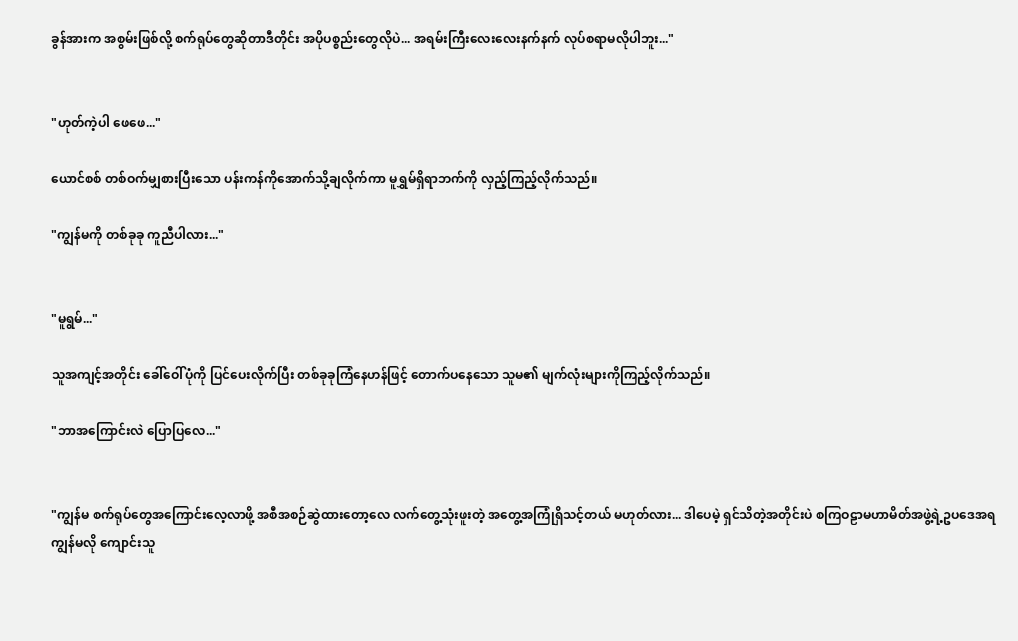ခွန်အားက အစွမ်းဖြစ်လို့ စက်ရုပ်တွေဆိုတာဒီတိုင်း အပိုပစ္စည်းတွေလိုပဲ... အရမ်းကြီးလေးလေးနက်နက် လုပ်စရာမလိုပါဘူး..."


"ဟုတ်ကဲ့ပါ ဖေဖေ..."

ယောင်စစ် တစ်ဝက်မျှစားပြီးသော ပန်းကန်ကိုအောက်သို့ချလိုက်ကာ မူရွှမ်ရှိရာဘက်ကို လှည့်ကြည့်လိုက်သည်။

"ကျွန်မကို တစ်ခုခု ကူညီပါလား..."


"မူရွမ်..."

သူအကျင့်အတိုင်း ခေါ်ဝေါ်ပုံကို ပြင်ပေးလိုက်ပြီး တစ်ခုခုကြံနေဟန်ဖြင့် တောက်ပနေသော သူမ၏ မျက်လုံးများကိုကြည့်လိုက်သည်။

"ဘာအကြောင်းလဲ ပြောပြလေ..."


"ကျွန်မ စက်ရုပ်တွေအကြောင်းလေ့လာဖို့ အစီအစဉ်ဆွဲထားတော့လေ လက်တွေ့သုံးဖူးတဲ့ အတွေ့အကြုံရှိသင့်တယ် မဟုတ်လား... ဒါပေမဲ့ ရှင်သိတဲ့အတိုင်းပဲ စကြဝဠာမဟာမိတ်အဖွဲ့ရဲ့ဥပဒေအရ ကျွန်မလို ကျောင်းသူ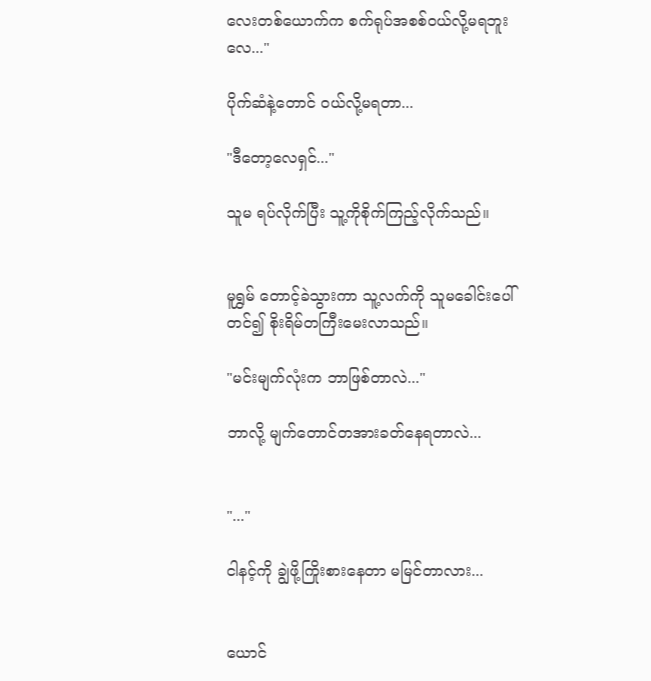လေးတစ်ယောက်က စက်ရုပ်အစစ်ဝယ်လို့မရဘူးလေ..."

ပိုက်ဆံနဲ့တောင် ဝယ်လို့မရတာ...

"ဒီတော့လေရှင်..."

သူမ ရပ်လိုက်ပြီး သူ့ကိုစိုက်ကြည့်လိုက်သည်။


မူရွှမ် တောင့်ခဲသွားကာ သူ့လက်ကို သူမခေါင်းပေါ်တင်၍ စိုးရိမ်တကြီးမေးလာသည်။

"မင်းမျက်လုံးက ဘာဖြစ်တာလဲ..."

ဘာလို့ မျက်တောင်တအားခတ်နေရတာလဲ...


"..."

ငါနင့်ကို ချွဲဖို့ကြိုးစားနေတာ မမြင်တာလား...


ယောင်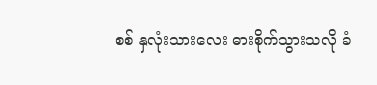စစ် နှလုံးသားလေး ဓားစိုက်သွားသလို ခံ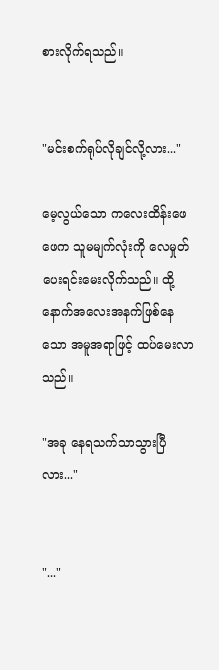စားလိုက်ရသည်။


"မင်းစက်ရုပ်လိုချင်လို့လား..."

မေ့လွယ်သော ကလေးထိန်းဖေဖေက သူမမျက်လုံးကို လေမှုတ်ပေးရင်းမေးလိုက်သည်။ ထို့နောက်အလေးအနက်ဖြစ်နေသော အမူအရာဖြင့် ထပ်မေးလာသည်။

"အခု နေရသက်သာသွားပြီလား..."


"..."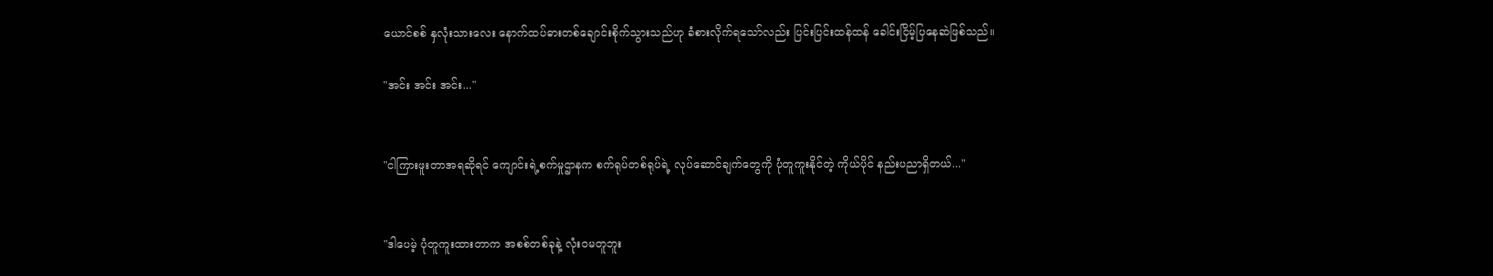ယောင်စစ် နှလုံးသားလေး နောက်ထပ်ဓားတစ်ချောင်းစိုက်သွားသည်ဟု ခံစားလိုက်ရသော်လည်း ပြင်းပြင်းထန်ထန် ခေါင်းငြိမ့်ပြနေဆဲဖြစ်သည်။

"အင်း အင်း အင်း..."


"ငါကြားဖူးတာအရဆိုရင် ကျောင်းရဲ့စက်မှုဌာနက စက်ရုပ်တစ်ရုပ်ရဲ့ လုပ်ဆောင်ချက်တွေကို ပုံတူကူးနိုင်တဲ့ ကိုယ်ပိုင် နည်းပညာရှိတယ်..."


"ဒါပေမဲ့ ပုံတူကူးထားတာက အစစ်တစ်ခုနဲ့ လုံးဝမတူဘူး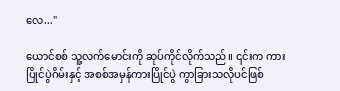လေ..."

ယောင်စစ် သူ့လက်မောင်းကို ဆုပ်ကိုင်လိုက်သည်။ ၎င်းက ကားပြိုင်ပွဲဂိမ်းနှင့် အစစ်အမှန်ကားပြိုင်ပွဲ ကွာခြားသလိုပင်ဖြစ်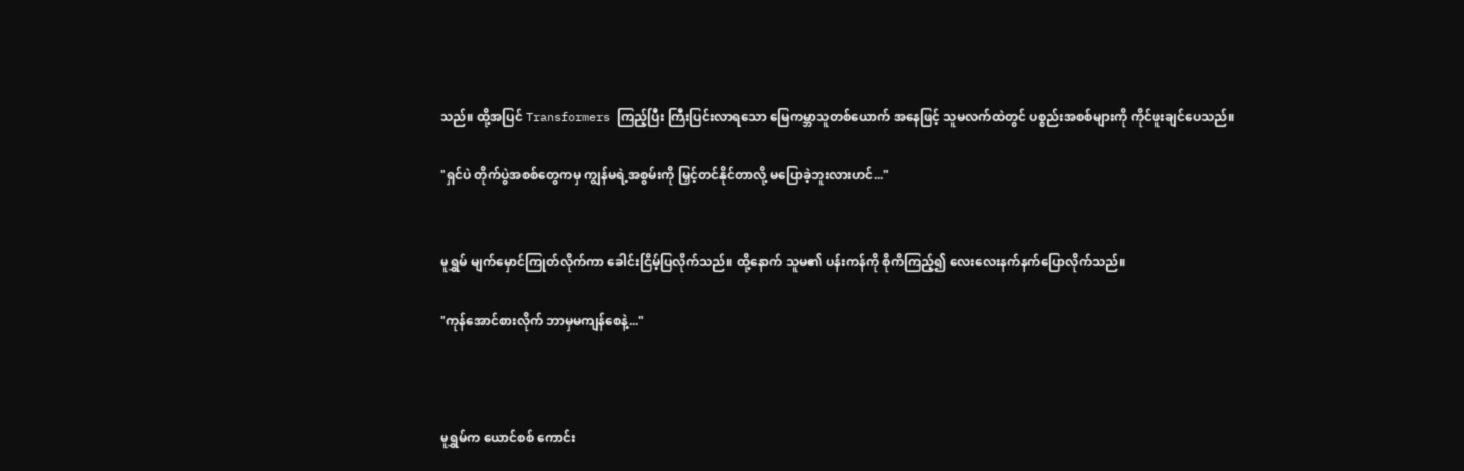သည်။ ထို့အပြင် Transformers ကြည့်ပြီး ကြီးပြင်းလာရသော မြေကမ္ဘာသူတစ်ယောက် အနေဖြင့် သူမလက်ထဲတွင် ပစ္စည်းအစစ်များကို ကိုင်ဖူးချင်ပေသည်။

"ရှင်ပဲ တိုက်ပွဲအစစ်တွေကမှ ကျွန်မရဲ့အစွမ်းကို မြှင့်တင်နိုင်တာလို့ မပြောခဲ့ဘူးလားဟင်..."


မူရွှမ် မျက်မှောင်ကြုတ်လိုက်ကာ ခေါင်းငြိမ့်ပြလိုက်သည်။ ထို့နောက် သူမ၏ ပန်းကန်ကို စိုကိကြည့်၍ လေးလေးနက်နက်ပြောလိုက်သည်။

"ကုန်အောင်စားလိုက် ဘာမှမကျန်စေနဲ့..."



မူရွှမ်က ယောင်စစ် ကောင်း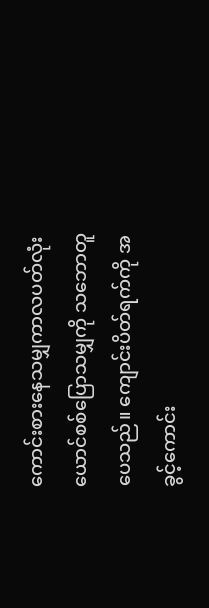ကောင်းစားနေသမျှကာလပတ်လုံး ယောင်စစ်ပြောသမျှကို သဘောတူပေသည်။ ကျောင်းပိတ်ရက်ကို အခွင့်ကောင်း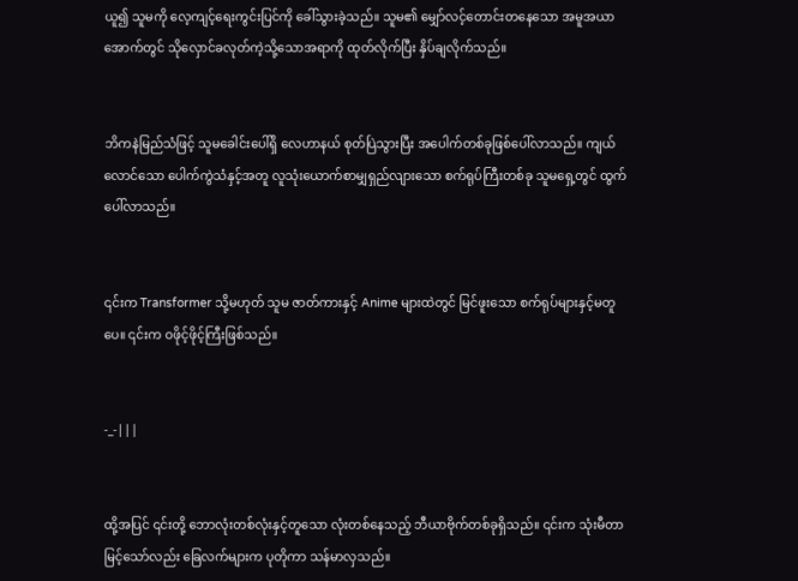ယူ၍ သူမကို လေ့ကျင့်ရေးကွင်းပြင်ကို ခေါ်သွားခဲ့သည်။ သူမ၏ မျှော်လင့်တောင်းတနေသော အမူအယာအောက်တွင် သိုလှောင်ခလုတ်ကဲ့သို့သောအရာကို ထုတ်လိုက်ပြီး နှိပ်ချလိုက်သည်။


ဘိကနဲမြည်သံဖြင့် သူမခေါင်းပေါ်ရှိ လေဟာနယ် စုတ်ပြဲသွားပြီး အပေါက်တစ်ခုဖြစ်ပေါ်လာသည်။ ကျယ်လောင်သော ပေါက်ကွဲသံနှင့်အတူ လူသုံးယောက်စာမျှရှည်လျားသော စက်ရုပ်ကြီးတစ်ခု သူမရှေ့တွင် ထွက်ပေါ်လာသည်။


၎င်းက Transformer သို့မဟုတ် သူမ ဇာတ်ကားနှင့် Anime များထဲတွင် မြင်ဖူးသော စက်ရုပ်များနှင့်မတူပေ။ ၎င်းက ဝဖိုင့်ဖိုင့်ကြီးဖြစ်သည်။


-_-|||


ထို့အပြင် ၎င်းတို့ ဘောလုံးတစ်လုံးနှင့်တူသော လုံးတစ်နေသည့် ဘီယာဗိုက်တစ်ခုရှိသည်။ ၎င်းက သုံးမီတာမြင့်သော်လည်း ခြေလက်များက ပုတိုကာ သန်မာလှသည်။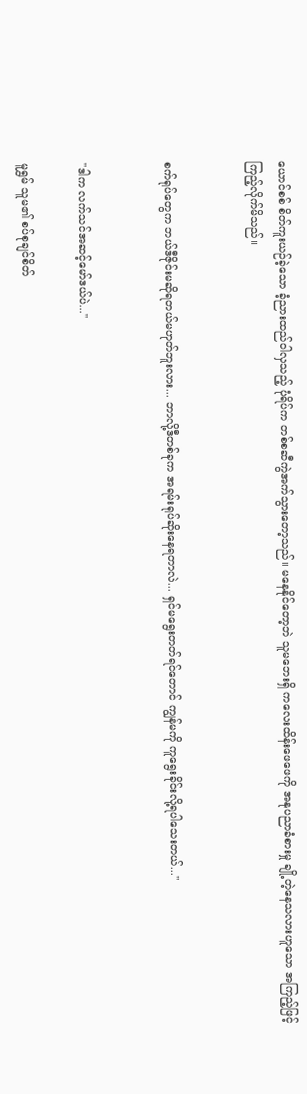ယောင်စစ် စိတ်ကူးယဉ်ခဲ့သော ခံ့ညားထည်ဝါလှသည့် ပုံရိပ်က တစ်စဆီကွဲအက်သွားတော့သည်။ မနေနိုင်တော့ဘဲ သူမဘေးရှိ ကလေးထိန်းဖေဖေကို အနုပညာခံစားမှု ချို့တဲ့နေသလားဟူသော အကြည့်ဖြင့် ကြည့်လိုက်မိသည်။


စက်ရုပ်တွေက ဘယ်ဒီဇိုင်းမဆိုရတယ်မဟုတ်ဘူးလား... ဘာလို့ဒီတစ်ခုက အရမ်းရုပ်ဆိုးနေရတာလဲ... ရှင်မရွေးတတ်ရင်တောင် ကျွန်မကို ကူရွေးခိုင်းလို့ရပါသေးတယ်..."


"ဒါက လက်သင်အဆင့်မော်ဒယ်ပဲ..."

မူရွှမ် သူမ၏ စပ်စုချင်စိတ်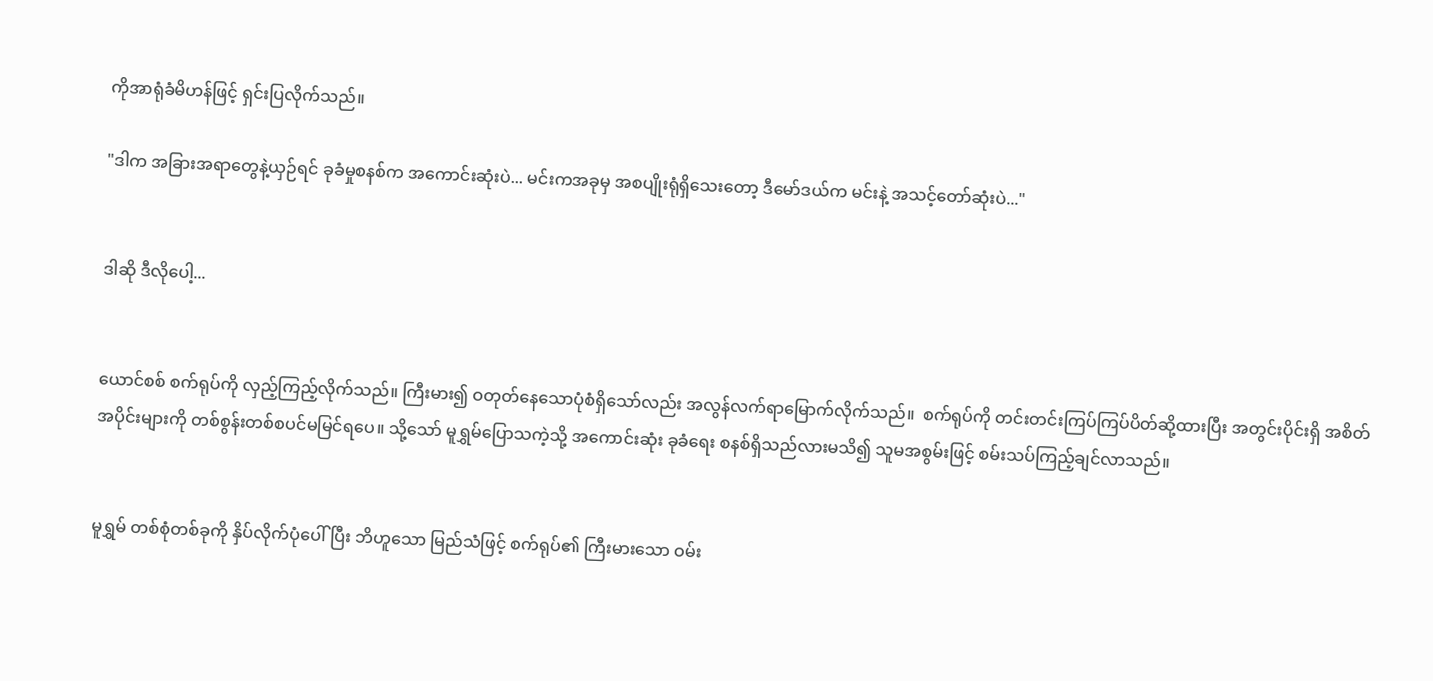ကိုအာရုံခံမိဟန်ဖြင့် ရှင်းပြလိုက်သည်။

"ဒါက အခြားအရာတွေနဲ့ယှဉ်ရင် ခုခံမှုစနစ်က အကောင်းဆုံးပဲ... မင်းကအခုမှ အစပျိုးရုံရှိသေးတော့ ဒီမော်ဒယ်က မင်းနဲ့ အသင့်တော်ဆုံးပဲ..."


ဒါဆို ဒီလိုပေါ့...


ယောင်စစ် စက်ရုပ်ကို လှည့်ကြည့်လိုက်သည်။ ကြီးမား၍ ဝတုတ်နေသောပုံစံရှိသော်လည်း အလွန်လက်ရာမြောက်လိုက်သည်။  စက်ရုပ်ကို တင်းတင်းကြပ်ကြပ်ပိတ်ဆို့ထားပြီး အတွင်းပိုင်းရှိ အစိတ်အပိုင်းများကို တစ်စွန်းတစ်စပင်မမြင်ရပေ။ သို့သော် မူရွှမ်ပြောသကဲ့သို့ အကောင်းဆုံး ခုခံရေး စနစ်ရှိသည်လားမသိ၍ သူမအစွမ်းဖြင့် စမ်းသပ်ကြည့်ချင်လာသည်။


မူရွှမ် တစ်စုံတစ်ခုကို နှိပ်လိုက်ပုံပေါ်ပြီး ဘိဟူသော မြည်သံဖြင့် စက်ရုပ်၏ ကြီးမားသော ဝမ်း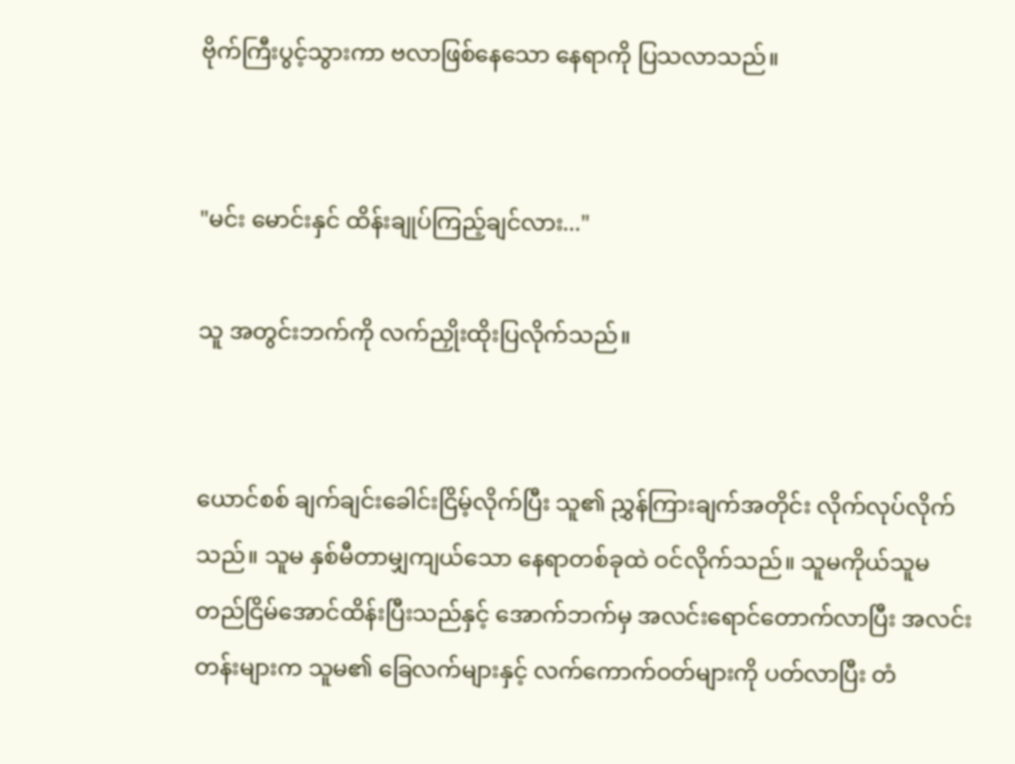ဗိုက်ကြီးပွင့်သွားကာ ဗလာဖြစ်နေသော နေရာကို ပြသလာသည်။


"မင်း မောင်းနှင် ထိန်းချုပ်ကြည့်ချင်လား..."

သူ အတွင်းဘက်ကို လက်ညှိုးထိုးပြလိုက်သည်။


ယောင်စစ် ချက်ချင်းခေါင်းငြိမ့်လိုက်ပြီး သူ၏ ညွှန်ကြားချက်အတိုင်း လိုက်လုပ်လိုက်သည်။ သူမ နှစ်မီတာမျှကျယ်သော နေရာတစ်ခုထဲ ဝင်လိုက်သည်။ သူမကိုယ်သူမ တည်ငြိမ်အောင်ထိန်းပြီးသည်နှင့် အောက်ဘက်မှ အလင်းရောင်တောက်လာပြီး အလင်းတန်းများက သူမ၏ ခြေလက်များနှင့် လက်ကောက်ဝတ်များကို ပတ်လာပြီး တံ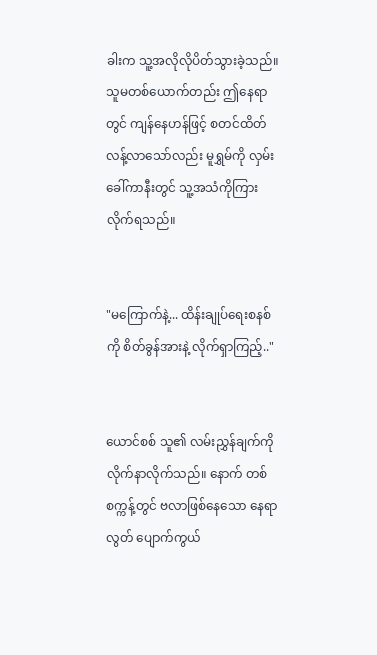ခါးက သူ့အလိုလိုပိတ်သွားခဲ့သည်။ သူမတစ်ယောက်တည်း ဤနေရာတွင် ကျန်နေဟန်ဖြင့် စတင်ထိတ်လန့်လာသော်လည်း မူရွှမ်ကို လှမ်းခေါ်ကာနီးတွင် သူ့အသံကိုကြားလိုက်ရသည်။


"မကြောက်နဲ့... ထိန်းချုပ်ရေးစနစ်ကို စိတ်ခွန်အားနဲ့ လိုက်ရှာကြည့်.."


ယောင်စစ် သူ၏ လမ်းညွှန်ချက်ကို လိုက်နာလိုက်သည်။ နောက် တစ်စက္ကန့်တွင် ဗလာဖြစ်နေသော နေရာလွတ် ပျောက်ကွယ်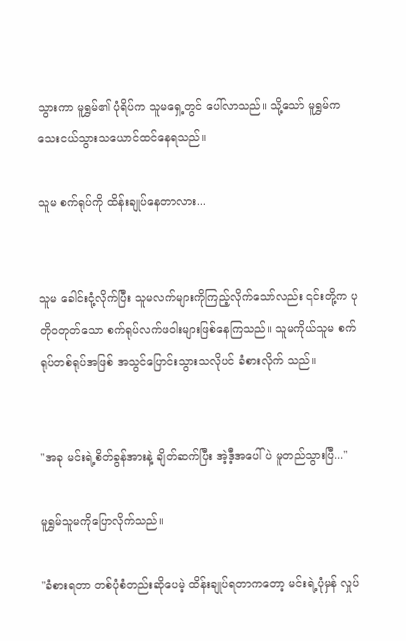သွားကာ မူရွှမ်၏ ပုံရိပ်က သူမရှေ့တွင် ပေါ်လာသည်။ သို့သော် မူရွှမ်က သေးငယ်သွားသယောင်ထင်နေရသည်။

သူမ စက်ရုပ်ကို ထိန်းချုပ်နေတာလား...


သူမ ခေါင်းငုံ့လိုက်ပြီး သူမလက်များကိုကြည့်လိုက်သော်လည်း ၎င်းတို့က ပုတိုဝတုတ်‌သော စက်ရုပ်လက်ဖဝါးများဖြစ်နေကြသည်။ သူမကိုယ်သူမ စက်ရုပ်တစ်ရုပ်အဖြစ် အသွင်ပြောင်းသွားသလိုပင် ခံစားလိုက် သည်။


"အခု မင်းရဲ့စိတ်ခွန်အားနဲ့ ချိတ်ဆက်ပြီး အဲ့ဒီ့အပေါ်ပဲ မူတည်သွားပြီ..."

မူရွှမ်သူမကိုပြောလိုက်သည်။

"ခံစားရတာ တစ်ပုံစံတည်းဆိုပေမဲ့ ထိန်းချုပ်ရတာကတော့ မင်းရဲ့ပုံမှန် လှုပ်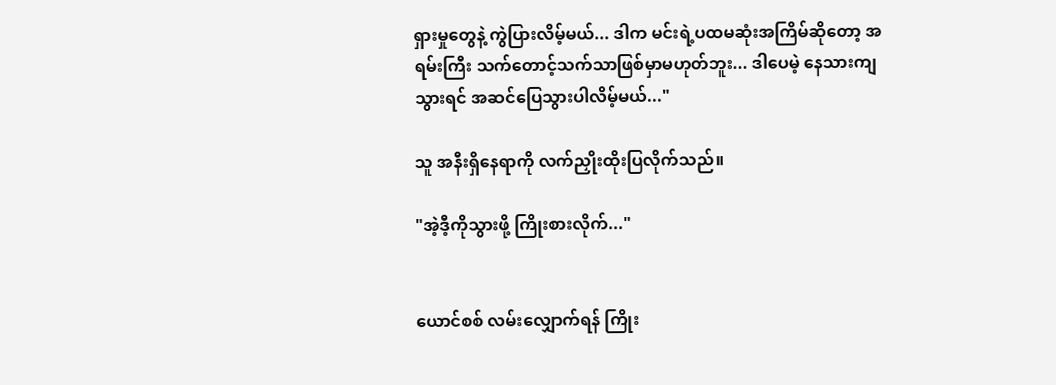ရှားမှုတွေနဲ့ ကွဲပြားလိမ့်မယ်... ဒါက မင်းရဲ့ပထမဆုံးအကြိမ်ဆိုတော့ အရမ်းကြီး သက်တောင့်သက်သာဖြစ်မှာမဟုတ်ဘူး... ဒါပေမဲ့ နေသားကျသွားရင် အဆင်ပြေသွားပါလိမ့်မယ်..."

သူ အနီးရှိနေရာကို လက်ညှိုးထိုးပြလိုက်သည်။

"အဲ့ဒီ့ကိုသွားဖို့ ကြိုးစားလိုက်..."


ယောင်စစ် လမ်းလျှောက်ရန် ကြိုး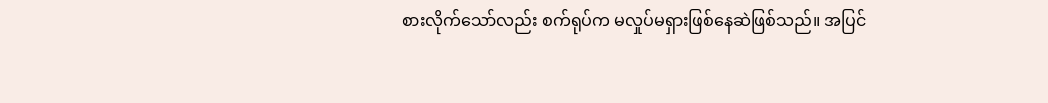စားလိုက်သော်လည်း စက်ရုပ်က မလှုပ်မရှားဖြစ်နေဆဲဖြစ်သည်။ အပြင်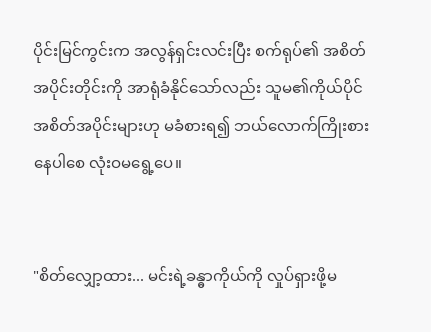ပိုင်းမြင်ကွင်းက အလွန်ရှင်းလင်းပြီး စက်ရုပ်၏ အစိတ်အပိုင်းတိုင်းကို အာရုံခံနိုင်သော်လည်း သူမ၏ကိုယ်ပိုင်အစိတ်အပိုင်းများဟု မခံစားရ၍ ဘယ်လောက်ကြိုးစားနေပါစေ လုံးဝမရွေ့ပေ။


"စိတ်လျှော့ထား... မင်းရဲ့ခန္ဓာကိုယ်ကို လှုပ်ရှားဖို့မ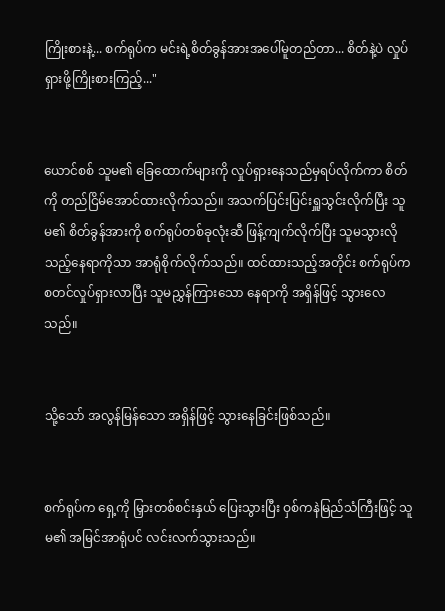ကြိုးစားနဲ့... စက်ရုပ်က မင်းရဲ့စိတ်ခွန်အားအပေါ်မူတည်တာ... စိတ်နဲ့ပဲ လှုပ်ရှားဖို့ကြိုးစားကြည့်..."


ယောင်စစ် သူမ၏ ခြေထောက်များကို လှုပ်ရှားနေသည်မှရပ်လိုက်ကာ စိတ်ကို တည်ငြိမ်အောင်ထားလိုက်သည်။ အသက်ပြင်းပြင်းရှူသွင်းလိုက်ပြီး သူမ၏ စိတ်ခွန်အားကို စက်ရုပ်တစ်ခုလုံးဆီ ဖြန့်ကျက်လိုက်ပြီး သူမသွားလိုသည့်နေရာကိုသာ အာရုံစိုက်လိုက်သည်။ ထင်ထားသည့်အတိုင်း စက်ရုပ်က စတင်လှုပ်ရှားလာပြီး သူမညွှန်ကြားသော နေရာကို အရှိန်ဖြင့် သွားလေသည်။


သို့သော် အလွန်မြန်သော အရှိန်ဖြင့် သွားနေခြင်းဖြစ်သည်။


စက်ရုပ်က ရှေ့ကို မြှားတစ်စင်းနှယ် ပြေးသွားပြီး ဝှစ်ကနဲမြည်သံကြီးဖြင့် သူမ၏ အမြင်အာရုံပင် လင်းလက်သွားသည်။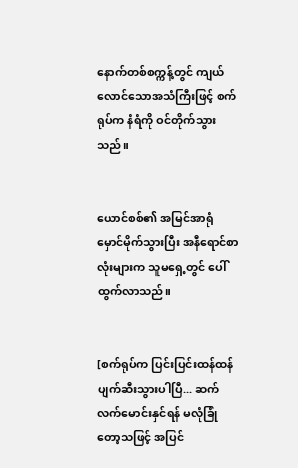နောက်တစ်စက္ကန့်တွင် ကျယ်လောင်သောအသံကြီးဖြင့် စက်ရုပ်က နံရံကို ဝင်တိုက်သွားသည်။


ယောင်စစ်၏ အမြင်အာရုံ မှောင်မိုက်သွားပြီး အနီရောင်စာလုံးများက သူမရှေ့တွင် ပေါ်ထွက်လာသည်။


[စက်ရုပ်က ပြင်းပြင်းထန်ထန် ပျက်ဆီးသွားပါပြီ... ဆက်လက်မောင်းနှင်ရန် မလုံခြုံတော့သဖြင့် အပြင်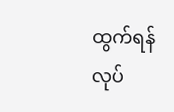ထွက်ရန်လုပ်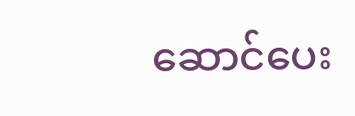ဆောင်ပေး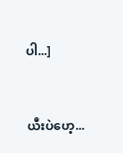ပါ...]


ယီးပဲဟေ့...